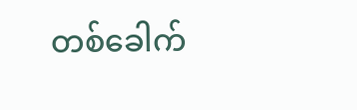တစ်ခေါက်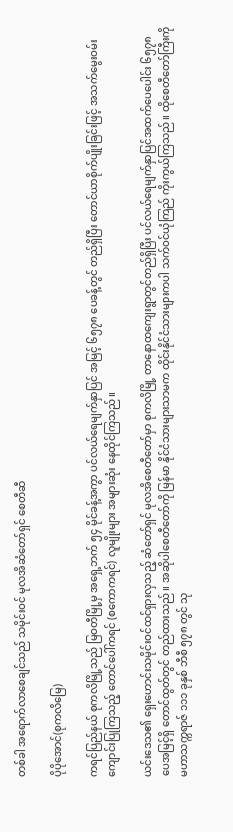တစ်ခါ အရောက်လာစေချင်သည် သမိုင်းဝင် မုလအိဆံတော်ရှင် စေတီဆီ

ပိုပိုအောင်(စုကလိမြေ)

ကရင်ပြည်နယ် စုကလိမြို့သည် မြဝတီမြို့မှ အရှေ့ဘက် ၅၄ မိုင်ခန့်အကွာ ပင်လယ်ရေမျက်နှာပြင် အမြင့် ၆၅၇၈ ပေခန့်တွင် တည်ရှိပြီး တောင်ယာစိုက်ပျိုးခြင်းဖြင့် အသက်မွေးဝမ်းကျောင်းပြုကြသည့် တောင်ပေါ်ကရင် (စကောကရင်) လူမျိုးများ အများဆုံး နေထိုင်ကြသည်။

ယင်းဒေသ၏ ရှေးဟောင်းသမိုင်းဝင်ထင်ရှားလှသည့် ဆံတော်ရှင် မုလအိစေတီတော်မှာ စုကလိမြို့ တာနောထကျေးရွာတွင်တည်ရှိပြီး ပင်လယ်ရေမျက်နှာပြင်အထက်ပေပေါင်း ၆၅၇၈ ပေအမြင့်ရှိ တောင်ထွတ်တွင် တည်ထားသည်။ အဆိုပါစေတီတော်ကို မြန်မာ နိုင်ငံသားများသာမက ထိုင်းနိုင်ငံသားများကပါ သက်ဝင်ယုံကြည် ကိုးကွယ်ကြသည်။ ထိုစေတီတော်ကြီးကို မဟာသက္ကရာဇ် ၁၁၁ ခုနှစ် ဘီစီ ၅၇၈ တွင် သု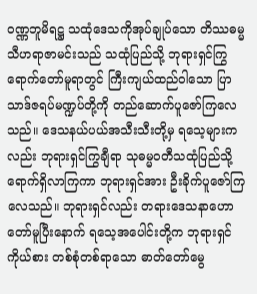ဝဏ္ဏဘူမိရဋ္ဌ သထုံဒေသကိုအုပ်ချုပ်သော တိဿဓမ္မသီဟရာဇာမင်းသည် သထုံပြည်သို့ ဘုရားရှင်ကြွရောက်တော်မူရာတွင် ကြီးကျယ်ထည်ဝါသော ပြာသာဒ်ဇရပ်မဏ္ဍပ်တို့ကို တည်ဆောက်ပူဇော်ကြလေသည်။ ဒေသနယ်ပယ်အသီးသီးတို့မှ ရသေ့များကလည်း ဘုရားရှင်ကြွချီရာ သုဓမ္မဝတီသထုံပြည်သို့ ရောက်ရှိလာကြကာ ဘုရားရှင်အား ဦးခိုက်ပူဇော်ကြလေသည်။ ဘုရားရှင်လည်း တရားဒေသနာဟောတော်မူပြီးနောက် ရသေ့အပေါင်းတို့က ဘုရားရှင်ကိုယ်စား တစ်စုံတစ်ရာသော ဓာတ်တော်မွေ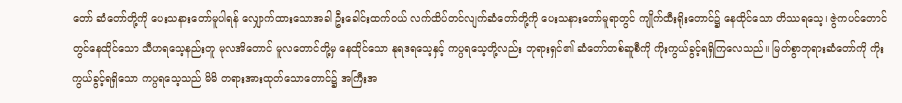တော် ဆံတော်တို့ကို ပေးသနားတော်မူပါရန် လျှောက်ထားသောအခါ ဦးခေါင်းထက်ဝယ် လက်ထိပ်တင်လျက်ဆံတော်တို့ကို ပေးသနားတော်မူရာတွင် ကျိုက်ထီးရိုးတောင်၌ နေထိုင်သော တိဿရသေ့၊ ဇွဲကပင်တောင်တွင်နေထိုင်သော သီဟရသေ့နည်းတူ မုလအိတောင် မူလတောင်တို့မှ နေထိုင်သော နုရဒရသေ့နှင့် ကပ္ပရသေ့တို့လည်း ဘုရားရှင်၏ ဆံတော်တစ်ဆူစီကို ကိုးကွယ်ခွင့်ရရှိကြလေသည်။ မြတ်စွာဘုရားဆံတော်ကို ကိုးကွယ်ခွင့်ရရှိသော ကပ္ပရသေ့သည် မိမိ တရားအားထုတ်သောတောင်၌ အကြီးအ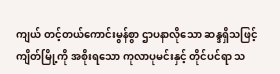ကျယ် တင့်တယ်ကောင်းမွန်စွာ ဌာပနာလိုသော ဆန္ဒရှိသဖြင့် ကျိတ်မြို့ကို အစိုးရသော ကုလာပုမင်းနှင့် တိုင်ပင်ရာ သ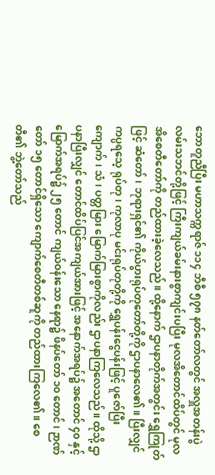ဘောတူညီပြီး မဟာသက္ကရာဇ် ၁၁၄ ဘီစီ ၅၇၈ နတ်တော်လတွင် အလှူအတန်းပွဲလမ်းသဘင်တို့ဖြင့် ကြီးကျယ်ခမ်းနားစွာကျင်းပပြီး မုလအိတောင်ထိပ်တွင် မုလအိစေတီတော်ကို တည်ထားခဲ့လေသည်။ ထို့နောက် ဌာပနာတိုက်အတွင်း ရွှေကြုတ်ဖြင့် ဆံတော်၊ ဘုရားရှင်၏ ကိုယ်ပွားရုပ်တုတော်တို့ကို ဌာပနာလေ၏။ ပြီးလျှင် ကပ္ပရသေ့ ရုပ်တု၊ ကုလာပု မင်းရုပ်တုတို့ကို ရွှေပန်းငွေပန်းဖြင့် ပူဇော်ပြီး ကျောက်၊ သံ၊ ပတ္တမြား မြောက်မြားစွာကိုလည်း ဌာပနာကြလေသည်။ ထိုသို့ ဌာပနာပြီးလျှင် တောင်ထိပ်ပြင်အကျယ်အားဖြင့် အနောက်အရပ်၌ အတောင် ၄၀ နှင့် မြောက်အရပ်၌ ၂၅ တောင် ကျယ်ဝန်းသော နေရာ၌ ဖိနပ်တော် ၁၀ တောင်၊ ဉာဏ်တော် ၁၅ တောင်ရှိသော ကျောက်စေတီတစ်ဆူကို တည်ထားကြလေ၏။ စေတီ၏ ဘွဲ့တော်သည်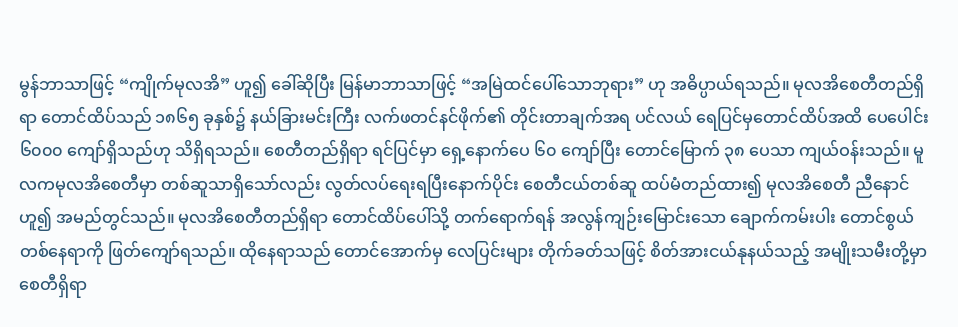မွန်ဘာသာဖြင့် “ကျိုက်မုလအိ” ဟူ၍ ခေါ်ဆိုပြီး မြန်မာဘာသာဖြင့် “အမြဲထင်ပေါ်သောဘုရား” ဟု အဓိပ္ပာယ်ရသည်။ မုလအိစေတီတည်ရှိရာ တောင်ထိပ်သည် ၁၈၆၅ ခုနှစ်၌ နယ်ခြားမင်းကြီး လက်ဖတင်နင်ဖိုက်၏ တိုင်းတာချက်အရ ပင်လယ် ရေပြင်မှတောင်ထိပ်အထိ ပေပေါင်း ၆၀၀၀ ကျော်ရှိသည်ဟု သိရှိရသည်။ စေတီတည်ရှိရာ ရင်ပြင်မှာ ရှေ့နောက်ပေ ၆၀ ကျော်ပြီး တောင်မြောက် ၃၈ ပေသာ ကျယ်ဝန်းသည်။ မူလကမုလအိစေတီမှာ တစ်ဆူသာရှိသော်လည်း လွတ်လပ်ရေးရပြီးနောက်ပိုင်း စေတီငယ်တစ်ဆူ ထပ်မံတည်ထား၍ မုလအိစေတီ ညီနောင်ဟူ၍ အမည်တွင်သည်။ မုလအိစေတီတည်ရှိရာ တောင်ထိပ်ပေါ်သို့ တက်ရောက်ရန် အလွန်ကျဉ်းမြောင်းသော ချောက်ကမ်းပါး တောင်စွယ်တစ်နေရာကို ဖြတ်ကျော်ရသည်။ ထိုနေရာသည် တောင်အောက်မှ လေပြင်းများ တိုက်ခတ်သဖြင့် စိတ်အားငယ်နုနယ်သည့် အမျိုးသမီးတို့မှာ စေတီရှိရာ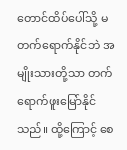တောင်ထိပ်ပေါ်သို့ မတက်ရောက်နိုင်ဘဲ အမျိုးသားတို့သာ တက်ရောက်ဖူးမြော်နိုင်သည်။ ထို့ကြောင့် စေ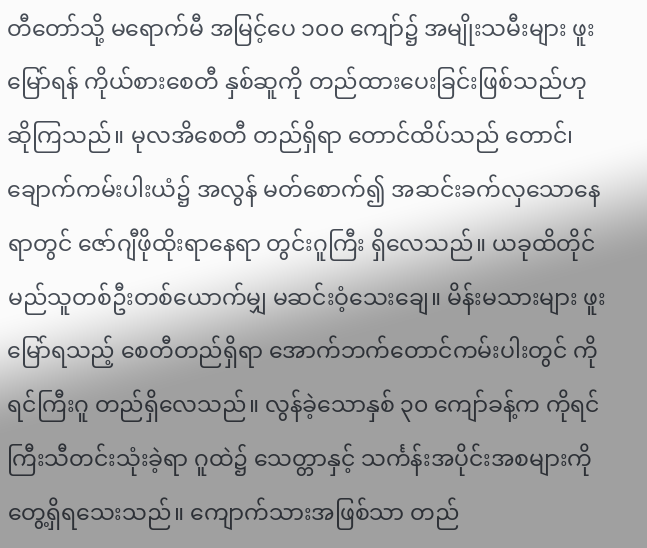တီတော်သို့ မရောက်မီ အမြင့်ပေ ၁၀၀ ကျော်၌ အမျိုးသမီးများ ဖူးမြော်ရန် ကိုယ်စားစေတီ နှစ်ဆူကို တည်ထားပေးခြင်းဖြစ်သည်ဟု ဆိုကြသည်။ မုလအိစေတီ တည်ရှိရာ တောင်ထိပ်သည် တောင်၊ ချောက်ကမ်းပါးယံ၌ အလွန် မတ်စောက်၍ အဆင်းခက်လှသောနေရာတွင် ဇော်ဂျီဖိုထိုးရာနေရာ တွင်းဂူကြီး ရှိလေသည်။ ယခုထိတိုင် မည်သူတစ်ဦးတစ်ယောက်မျှ မဆင်းဝံ့သေးချေ။ မိန်းမသားများ ဖူးမြော်ရသည့် စေတီတည်ရှိရာ အောက်ဘက်တောင်ကမ်းပါးတွင် ကိုရင်ကြီးဂူ တည်ရှိလေသည်။ လွန်ခဲ့သောနှစ် ၃၀ ကျော်ခန့်က ကိုရင်ကြီးသီတင်းသုံးခဲ့ရာ ဂူထဲ၌ သေတ္တာနှင့် သင်္ကန်းအပိုင်းအစများကို တွေ့ရှိရသေးသည်။ ကျောက်သားအဖြစ်သာ တည်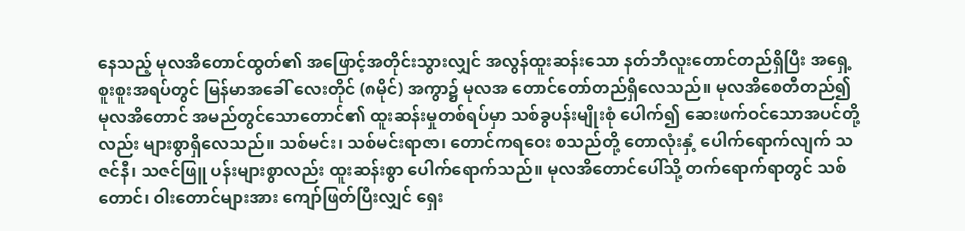နေသည့် မုလအိတောင်ထွတ်၏ အဖြောင့်အတိုင်းသွားလျှင် အလွန်ထူးဆန်းသော နတ်ဘီလူးတောင်တည်ရှိပြီး အရှေ့စူးစူးအရပ်တွင် မြန်မာအခေါ် လေးတိုင် (၈မိုင်) အကွာ၌ မုလအ တောင်တော်တည်ရှိလေသည်။ မုလအိစေတီတည်၍ မုလအိတောင် အမည်တွင်သောတောင်၏ ထူးဆန်းမှုတစ်ရပ်မှာ သစ်ခွပန်းမျိုးစုံ ပေါက်၍ ဆေးဖက်ဝင်သောအပင်တို့လည်း များစွာရှိလေသည်။ သစ်မင်း၊ သစ်မင်းရာဇာ၊ တောင်ကရဝေး စသည်တို့ တောလုံးနှံ့ ပေါက်ရောက်လျက် သဇင်နီ၊ သဇင်ဖြူ ပန်းများစွာလည်း ထူးဆန်းစွာ ပေါက်ရောက်သည်။ မုလအိတောင်ပေါ်သို့ တက်ရောက်ရာတွင် သစ်တောင်၊ ဝါးတောင်များအား ကျော်ဖြတ်ပြီးလျှင် ရှေး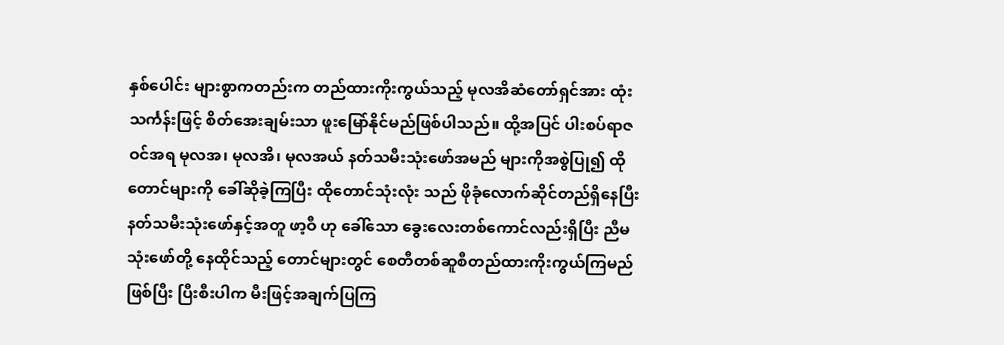နှစ်ပေါင်း များစွာကတည်းက တည်ထားကိုးကွယ်သည့် မုလအိဆံတော်ရှင်အား ထုံးသင်္ကန်းဖြင့် စိတ်အေးချမ်းသာ ဖူးမြော်နိုင်မည်ဖြစ်ပါသည်။ ထို့အပြင် ပါးစပ်ရာဇဝင်အရ မုလအ၊ မုလအိ၊ မုလအယ် နတ်သမီးသုံးဖော်အမည် များကိုအစွဲပြု၍ ထိုတောင်များကို ခေါ်ဆိုခဲ့ကြပြီး ထိုတောင်သုံးလုံး သည် ဖိုခုံလောက်ဆိုင်တည်ရှိနေပြီး နတ်သမီးသုံးဖော်နှင့်အတူ ဖာ့ဝီ ဟု ခေါ်သော ခွေးလေးတစ်ကောင်လည်းရှိပြီး ညီမသုံးဖော်တို့ နေထိုင်သည့် တောင်များတွင် စေတီတစ်ဆူစီတည်ထားကိုးကွယ်ကြမည် ဖြစ်ပြီး ပြီးစီးပါက မီးဖြင့်အချက်ပြကြ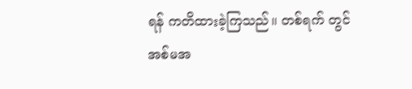ရန် ကတိထားခဲ့ကြသည်။ တစ်ရက် တွင်အစ်မအ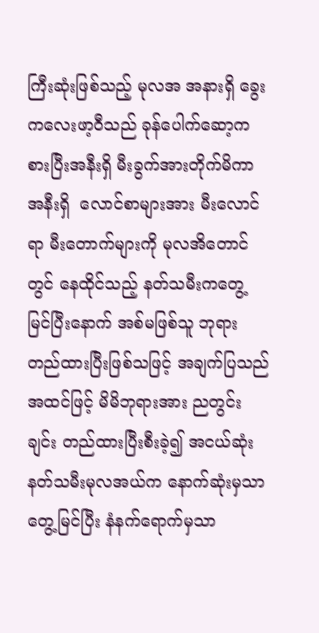ကြီးဆုံးဖြစ်သည့် မုလအ အနားရှိ ခွေးကလေးဖာ့ဝီသည် ခုန်ပေါက်ဆော့ကစားပြီးအနီးရှိ မီးခွက်အားတိုက်မိကာ အနီးရှိ  လောင်စာများအား မီးလောင်ရာ မီးတောက်များကို မုလအိတောင်တွင် နေထိုင်သည့် နတ်သမီးကတွေ့မြင်ပြီးနောက် အစ်မဖြစ်သူ ဘုရား တည်ထားပြီးဖြစ်သဖြင့် အချက်ပြသည်အထင်ဖြင့် မိမိဘုရားအား ညတွင်းချင်း တည်ထားပြီးစီးခဲ့၍ အငယ်ဆုံးနတ်သမီးမုလအယ်က နောက်ဆုံးမှသာတွေ့မြင်ပြီး နံနက်ရောက်မှသာ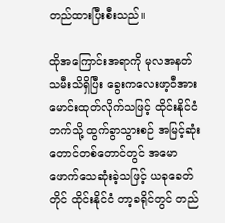တည်ထားပြီးစီးသည်။

ထိုအကြောင်းအရာကို မုလအနတ်သမီးသိရှိပြီး ခွေးကလေးဖာ့ဝီအား မောင်းထုတ်လိုက်သဖြင့် ထိုင်းနိုင်ငံဘက်သို့ ထွက်ခွာသွားစဉ် အမြင့်ဆုံးတောင်တစ်တောင်တွင် အမောဖောက်သေဆုံးခဲ့သဖြင့် ယခုခေတ်တိုင် ထိုင်းနိုင်ငံ တာ့ခရိုင်တွင် တည်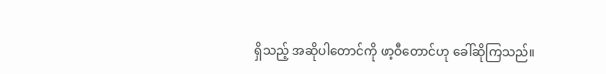ရှိသည့် အဆိုပါတောင်ကို ဖာ့ဝီတောင်ဟု ခေါ်ဆိုကြသည်။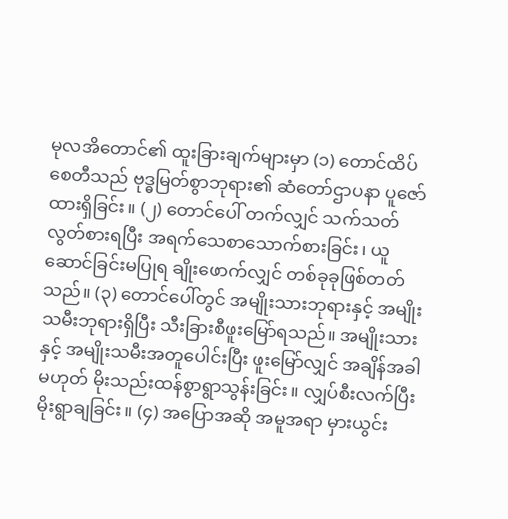မုလအိတောင်၏ ထူးခြားချက်များမှာ (၁) တောင်ထိပ်စေတီသည် ဗုဒ္ဓမြတ်စွာဘုရား၏ ဆံတော်ဌာပနာ ပူဇော်ထားရှိခြင်း။ (၂) တောင်ပေါ် တက်လျှင် သက်သတ်လွတ်စားရပြီး အရက်သေစာသောက်စားခြင်း၊ ယူဆောင်ခြင်းမပြုရ ချိုးဖောက်လျှင် တစ်ခုခုဖြစ်တတ်သည်။ (၃) တောင်ပေါ်တွင် အမျိုးသားဘုရားနှင့် အမျိုးသမီးဘုရားရှိပြီး သီးခြားစီဖူးမြော်ရသည်။ အမျိုးသားနှင့် အမျိုးသမီးအတူပေါင်းပြီး ဖူးမြော်လျှင် အချိန်အခါမဟုတ် မိုးသည်းထန်စွာရွာသွန်းခြင်း။ လျှပ်စီးလက်ပြီး မိုးရွာချခြင်း။ (၄) အပြောအဆို အမူအရာ မှားယွင်း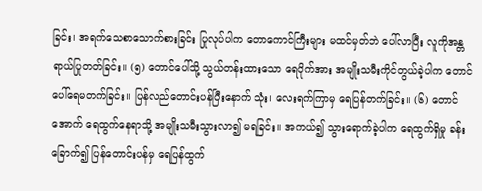ခြင်း၊ အရက်သေစာသောက်စားခြင်း ပြုလုပ်ပါက တောကောင်ကြီးများ မထင်မှတ်ဘဲ ပေါ်လာပြီး လူကိုအန္တရာယ်ပြုတတ်ခြင်း။ (၅) တောင်ပေါ်သို့ သွယ်တန်းထားသော ရေပိုက်အား အမျိုးသမီးကိုင်တွယ်ခဲ့ပါက တောင်ပေါ်ရေမတက်ခြင်း။ ပြန်လည်တောင်းပန်ပြီးနောက် သုံး၊ လေးရက်ကြာမှ ရေပြန်တက်ခြင်း။ (၆) တောင်အောက် ရေထွက်နေရာသို့ အမျိုးသမီးသွားလာ၍ မရခြင်း။ အကယ်၍ သွားရောက်ခဲ့ပါက ရေထွက်ရှိမှု ခန်းခြောက်၍ ပြန်တောင်းပန်မှ ရေပြန်ထွက်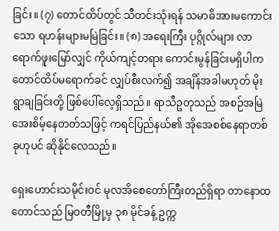ခြင်း။ (၇) တောင်ထိပ်တွင် သီတင်းသုံးရန် သမာဓိအားမကောင်းသော ရဟန်းများမမြဲခြင်း။ (၈) အရေးကြီး ပုဂ္ဂိုလ်များ လာရောက်ဖူးမြော်လျှင် ကိုယ်ကျင့်တရား ကောင်းမွန်ခြင်းမရှိပါက တောင်ထိပ်မရောက်ခင် လျှပ်စီးလက်၍ အချိန်အခါမဟုတ် မိုးရွာချခြင်းတို့ ဖြစ်ပေါ်လေ့ရှိသည်။ ရာသီဥတုသည် အစဉ်အမြဲ အေးစိမ့်နေတတ်သဖြင့် ကရင်ပြည်နယ်၏ အိုအေစစ်နေရာတစ်ခုဟုပင် ဆိုနိုင်လေသည်။

ရှေးဟောင်းသမိုင်းဝင် မုလအိစေတော်ကြီးတည်ရှိရာ တာနောထတောင်သည် မြဝတီမြို့မှ ၃၈ မိုင်ခန့် ဥက္က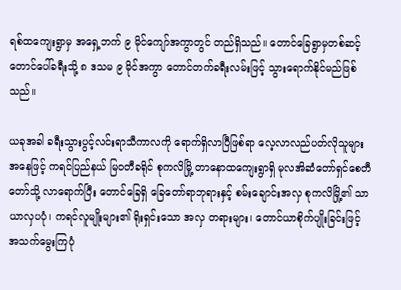ရစ်ထကျေးရွာမှ အရှေ့ဘက် ၉ မိုင်ကျော်အကွာတွင် တည်ရှိသည်။ တောင်ခြေရွာမှတစ်ဆင့် တောင်ပေါ်ခရီးသို့ ၈ ဒသမ ၉ မိုင်အကွာ တောင်တက်ခရီးလမ်းဖြင့် သွားရောက်နိုင်မည်ဖြစ်သည်။

ယခုအခါ ခရီးသွားပွင့်လင်းရာသီကာလကို ရောက်ရှိလာပြီဖြစ်ရာ လေ့လာလည်ပတ်လိုသူများအနေဖြင့် ကရင်ပြည်နယ် မြဝတီခရိုင် စုကလိမြို့ တာနောထကျေးရွာရှိ မုလအိဆံတော်ရှင်စေတီတော်သို့ လာရောက်ပြီး တောင်ခြေရှိ ခြေတော်ရာဘုရားနှင့် စမ်းချောင်းအလှ စုကလိမြို့၏ သာယာလှပပုံ၊ ကရင်လူမျိုးများ၏ ရိုးရှင်းသော အလှ တရားများ၊ တောင်ယာစိုက်ပျိုးခြင်းဖြင့် အသက်မွေးကြပုံ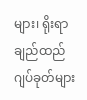များ၊ ရိုးရာချည်ထည်ဂျပ်ခုတ်များ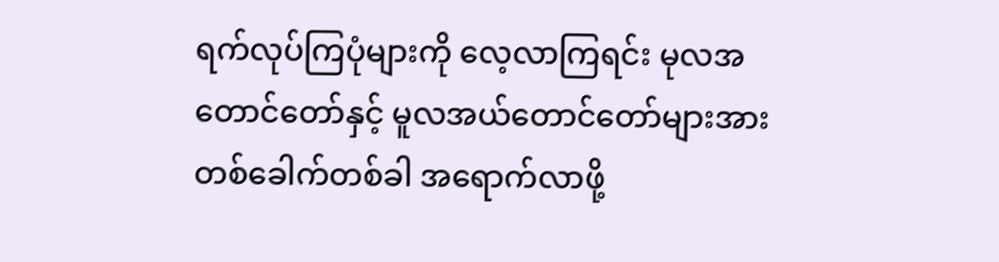ရက်လုပ်ကြပုံများကို လေ့လာကြရင်း မုလအ တောင်တော်နှင့် မူလအယ်တောင်တော်များအား တစ်ခေါက်တစ်ခါ အရောက်လာဖို့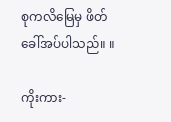စုကလိမြေမှ ဖိတ်ခေါ်အပ်ပါသည်။ ။

ကိုးကား-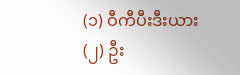(၁) ဝီကီပီးဒီးယား
(၂) ဦး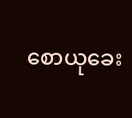စောယုခေး